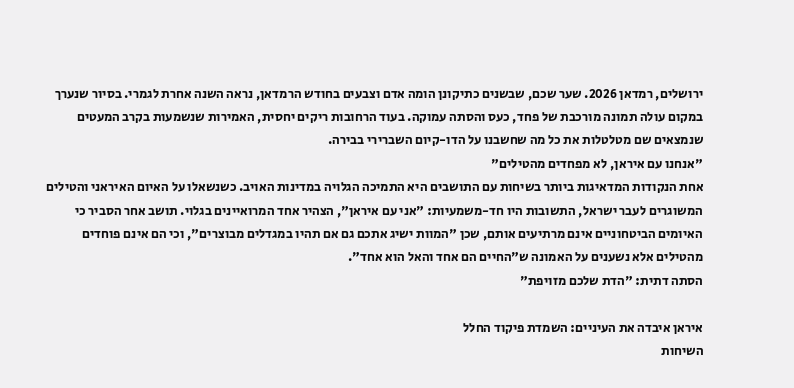ירושלים, רמדאן 2026. שער שכם, שבשנים כתיקונן הומה אדם וצבעים בחודש הרמדאן, נראה השנה אחרת לגמרי. בסיור שנערך במקום עולה תמונה מורכבת של פחד, כעס והסתה עמוקה. בעוד הרחובות ריקים יחסית, האמירות שנשמעות בקרב המעטים שנמצאים שם מטלטלות את כל מה שחשבנו על הדו-קיום השברירי בבירה.
"אנחנו עם איראן, לא מפחדים מהטילים"
אחת הנקודות המדאיגות ביותר בשיחות עם התושבים היא התמיכה הגלויה במדינות האויב. כשנשאלו על האיום האיראני והטילים המשוגרים לעבר ישראל, התשובות היו חד-משמעיות: "אני עם איראן", הצהיר אחד המרואיינים בגלוי. תושב אחר הסביר כי האיומים הביטחוניים אינם מרתיעים אותם, שכן "המוות ישיג אתכם גם אם תהיו במגדלים מבוצרים", וכי הם אינם פוחדים מהטילים אלא נשענים על האמונה ש"החיים הם אחד והאל הוא אחד".
הסתה דתית: "הדת שלכם מזויפת"

איראן איבדה את העיניים: השמדת פיקוד החלל
השיחות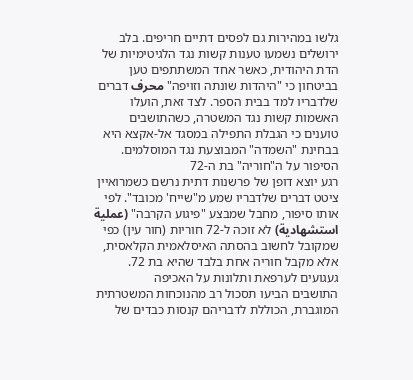גלשו במהירות גם לפסים דתיים חריפים. בלב ירושלים נשמעו טענות קשות נגד הלגיטימיות של הדת היהודית, כאשר אחד המשתתפים טען בביטחון כי "היהדות שונתה וזויפה" محرف דברים שלדבריו למד בבית הספר. לצד זאת, הועלו האשמות קשות נגד המשטרה, כשהתושבים טוענים כי הגבלת התפילה במסגד אל-אקצא היא בבחינת "השמדה" המבוצעת נגד המוסלמים.
הסיפור על ה"חוריה" בת ה-72
רגע יוצא דופן של פרשנות דתית נרשם כשמרואיין ציטט דברים שלדבריו שמע מ"שייח' מכובד". לפי אותו סיפור, מחבל שמבצע "פיגוע הקרבה" (عملية استشهادية) לא זוכה ל-72 חוריות (חור עין) כפי שמקובל לחשוב בהסתה האיסלאמית הקלאסית, אלא מקבל חוריה אחת בלבד שהיא בת 72.
געגועים לערפאת ותלונות על האכיפה
התושבים הביעו תסכול רב מהנוכחות המשטרתית המוגברת, הכוללת לדבריהם קנסות כבדים של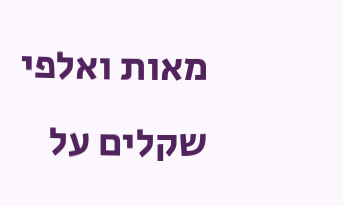מאות ואלפי שקלים על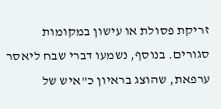זריקת פסולת או עישון במקומות סגורים. בנוסף, נשמעו דברי שבח ליאסר ערפאת, שהוצג בראיון כ"איש של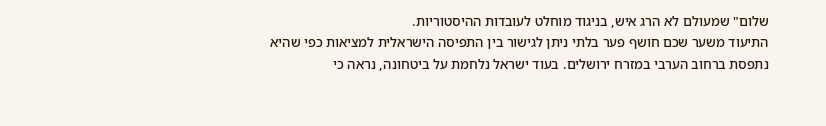שלום" שמעולם לא הרג איש, בניגוד מוחלט לעובדות ההיסטוריות.
התיעוד משער שכם חושף פער בלתי ניתן לגישור בין התפיסה הישראלית למציאות כפי שהיא נתפסת ברחוב הערבי במזרח ירושלים. בעוד ישראל נלחמת על ביטחונה, נראה כי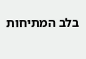בלב המתיחות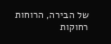של הבירה, הרוחות רחוקות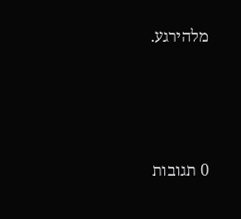מלהירגע.






0 תגובות